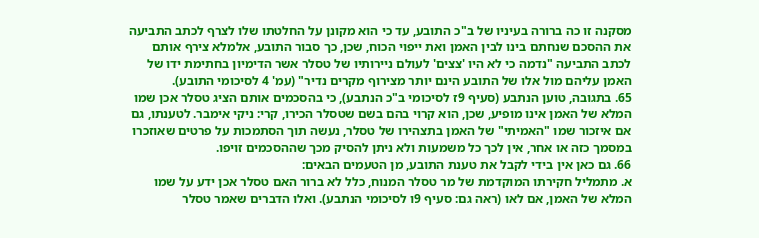מסקנה זו כה ברורה בעיניו של ב"כ התובע, עד כי הוא מקונן על החלטתו שלו לצרף לכתב התביעה את ההסכם שנחתם בינו לבין האמן ואת ייפוי הכוח, שכן, כך סבור התובע, אלמלא צירף אותם לכתב התביעה "נדמה כי לא היו 'צצים' לעולם ניירותיו של טסלר אשר הדימיון בחתימת ידו של האמן עליהם מול אלו של התובע הינם יותר מצירוף מקרים נדיר" (עמ' 4 לסיכומי התובע).
65. בתגובה, טוען הנתבע (סעיף 9ז לסיכומי ב"כ הנתבע), כי בהסכמים אותם הציג טסלר אכן שמו המלא של האמן אינו מופיע, שכן, הוא קרוי בהם בשם שטסלר הכירו, קרי: ניקי אימבר. לטענתו, גם אם איזכור שמו "האמיתי" של האמן בתצהירו של טסלר, נעשה תוך הסתמכות על פרטים שאוזכרו במסמך כזה או אחר, אין לכך כל משמעות ולא ניתן להסיק מכך שההסכמים זויפו.
66. גם כאן אין בידי לקבל את טענת התובע, מן הטעמים הבאים:
א. מתמליל חקירתו המוקדמת של מר טסלר המנוח, כלל לא ברור האם טסלר אכן ידע על שמו המלא של האמן, אם לאו (ראה גם: סעיף 9ו לסיכומי הנתבע). ואלו הדברים שאמר טסלר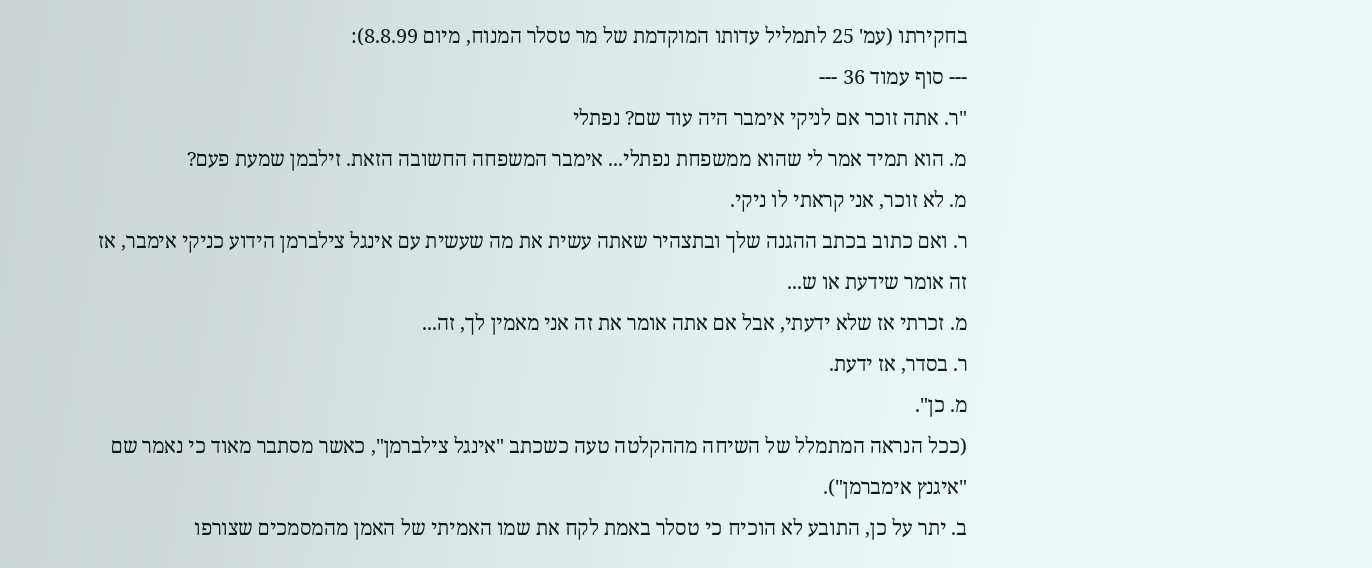בחקירתו (עמ' 25 לתמליל עדותו המוקדמת של מר טסלר המנוח, מיום 8.8.99):
--- סוף עמוד 36 ---
"ר. אתה זוכר אם לניקי אימבר היה עוד שם? נפתלי
מ. הוא תמיד אמר לי שהוא ממשפחת נפתלי... אימבר המשפחה החשובה הזאת. זילבמן שמעת פעם?
מ. לא זוכר, אני קראתי לו ניקי.
ר. ואם כתוב בכתב ההגנה שלך ובתצהיר שאתה עשית את מה שעשית עם אינגל צילברמן הידוע כניקי אימבר, אז זה אומר שידעת או ש...
מ. זכרתי אז שלא ידעתי, אבל אם אתה אומר את זה אני מאמין לך, זה...
ר. בסדר, אז ידעת.
מ. כן".
(ככל הנראה המתמלל של השיחה מההקלטה טעה כשכתב "אינגל צילברמן", כאשר מסתבר מאוד כי נאמר שם "איגנץ אימברמן").
ב. יתר על כן, התובע לא הוכיח כי טסלר באמת לקח את שמו האמיתי של האמן מהמסמכים שצורפו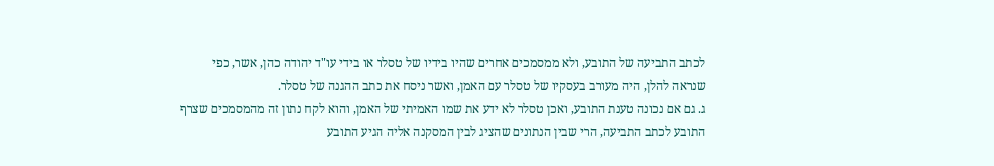לכתב התביעה של התובע, ולא ממסמכים אחרים שהיו בידיו של טסלר או בידי עו"ד יהודה כהן, אשר, כפי שנראה להלן, היה מעורב בעסקיו של טסלר עם האמן, ואשר ניסח את כתב ההגנה של טסלר.
ג. גם אם נכונה טענת התובע, ואכן טסלר לא ידע את שמו האמיתי של האמן, והוא לקח נתון זה מהמסמכים שצרף התובע לכתב התביעה, הרי שבין הנתונים שהציג לבין המסקנה אליה הגיע התובע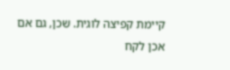קיימת קפיצה לוגית. שכן, גם אם אכן לקח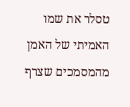טסלר את שמו האמיתי של האמן מהמסמכים שצרף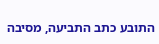התובע כתב התביעה, מסיבה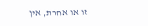זו או אחרת, אין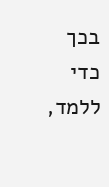בכך כדי ללמד,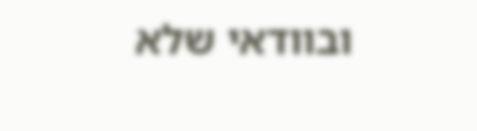ובוודאי שלא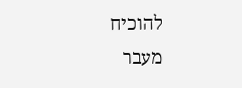להוכיח מעבר